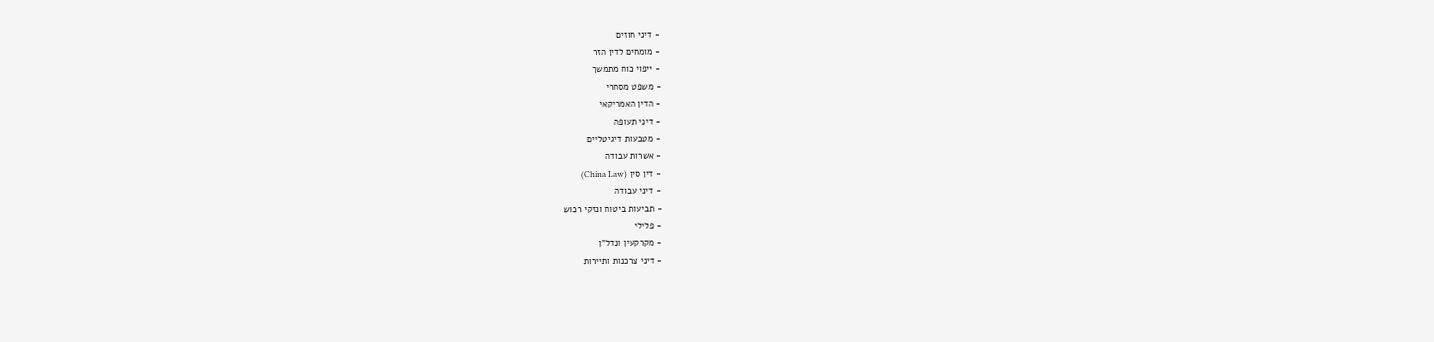- דיני חוזים
- מומחים לדין הזר
- ייפוי כוח מתמשך
- משפט מסחרי
- הדין האמריקאי
- דיני תעופה
- מטבעות דיגיטליים
- אשרות עבודה
- דין סין (China Law)
- דיני עבודה
- תביעות ביטוח ונזקי רכוש
- פלילי
- מקרקעין ונדל"ן
- דיני צרכנות ותיירות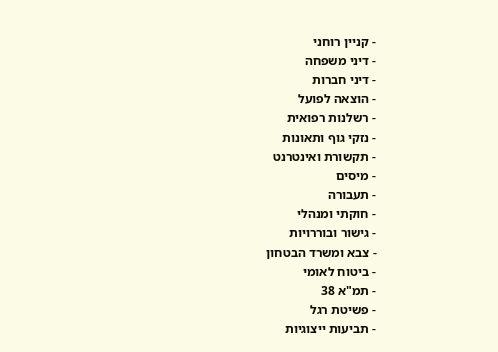- קניין רוחני
- דיני משפחה
- דיני חברות
- הוצאה לפועל
- רשלנות רפואית
- נזקי גוף ותאונות
- תקשורת ואינטרנט
- מיסים
- תעבורה
- חוקתי ומנהלי
- גישור ובוררויות
- צבא ומשרד הבטחון
- ביטוח לאומי
- תמ"א 38
- פשיטת רגל
- תביעות ייצוגיות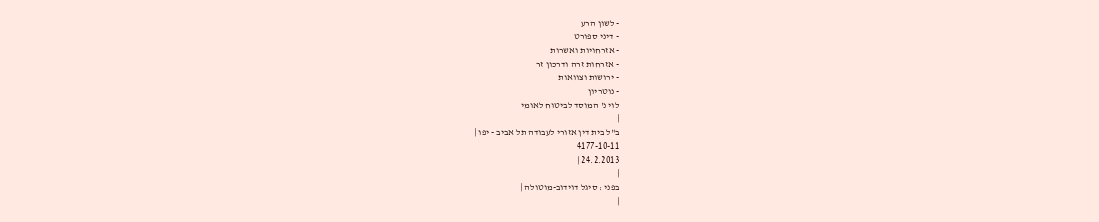- לשון הרע
- דיני ספורט
- אזרחויות ואשרות
- אזרחות זרה ודרכון זר
- ירושות וצוואות
- נוטריון
לוי נ' המוסד לביטוח לאומי
|
ב"ל בית דין אזורי לעבודה תל אביב - יפו |
4177-10-11
24.2.2013 |
|
בפני : סיגל דוידוב-מוטולה |
|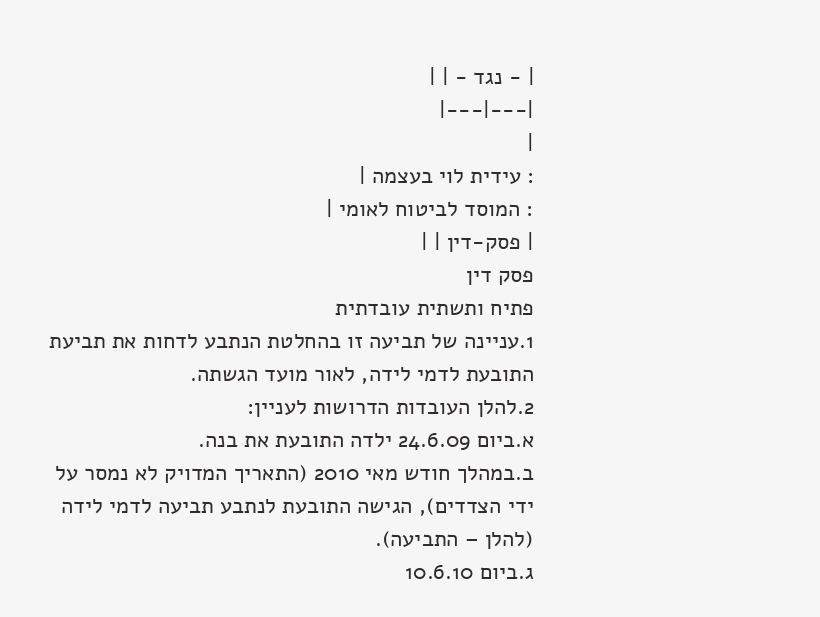| - נגד - | |
|---|---|
|
: עידית לוי בעצמה |
: המוסד לביטוח לאומי |
| פסק-דין | |
פסק דין
פתיח ותשתית עובדתית
1.עניינה של תביעה זו בהחלטת הנתבע לדחות את תביעת התובעת לדמי לידה, לאור מועד הגשתה.
2.להלן העובדות הדרושות לעניין:
א.ביום 24.6.09 ילדה התובעת את בנה.
ב.במהלך חודש מאי 2010 (התאריך המדויק לא נמסר על ידי הצדדים), הגישה התובעת לנתבע תביעה לדמי לידה (להלן – התביעה).
ג.ביום 10.6.10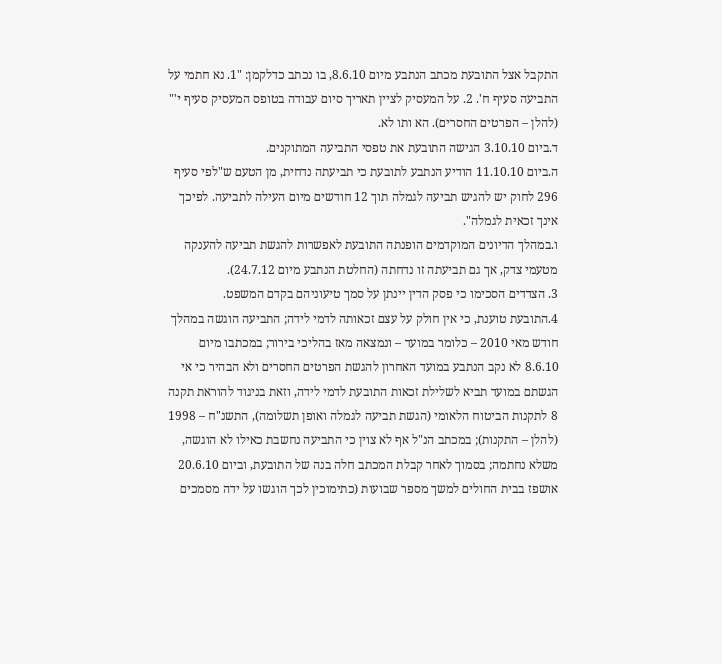התקבל אצל התובעת מכתב הנתבע מיום 8.6.10, בו נכתב כדלקמן: "1. נא חתמי על התביעה סעיף ח'. 2. על המעסיק לציין תאריך סיום עבודה בטופס המעסיק סעיף י'" (להלן – הפרטים החסרים). הא ותו לא.
ד.ביום 3.10.10 הגישה התובעת את טפסי התביעה המתוקנים.
ה.ביום 11.10.10 הודיע הנתבע לתובעת כי תביעתה נדחית, מן הטעם ש"לפי סעיף 296 לחוק יש להגיש תביעה לגמלה תוך 12 חודשים מיום העילה לתביעה. לפיכך אינך זכאית לגמלה".
ו.במהלך הדיונים המוקדמים הופנתה התובעת לאפשרות להגשת תביעה להענקה מטעמי צדק, אך גם תביעתה זו נדחתה (החלטת הנתבע מיום 24.7.12).
3. הצדדים הסכימו כי פסק הדין יינתן על סמך טיעוניהם בקדם המשפט.
4.התובעת טוענת, כי אין חולק על עצם זכאותה לדמי לידה; התביעה הוגשה במהלך חודש מאי 2010 – כלומר במועד – ונמצאה מאז בהליכי בירור; במכתבו מיום 8.6.10 לא נקב הנתבע במועד האחרון להגשת הפרטים החסרים ולא הבהיר כי אי הגשתם במועד תביא לשלילת זכאות התובעת לדמי לידה, וזאת בניגוד להוראת תקנה 8 לתקנות הביטוח הלאומי (הגשת תביעה לגמלה ואופן תשלומה), התשנ"ח – 1998 (להלן – התקנות); במכתב הנ"ל אף לא צוין כי התביעה נחשבת כאילו לא הוגשה, משלא נחתמה; בסמוך לאחר קבלת המכתב חלה בנה של התובעת, וביום 20.6.10 אושפז בבית החולים למשך מספר שבועות (כתימוכין לכך הוגשו על ידה מסמכים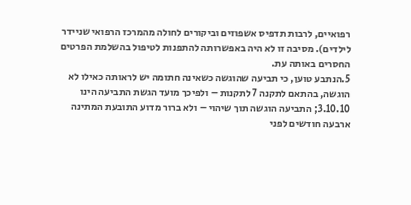רפואיים, לרבות תדפיס אשפוזים וביקורים לחולה מהמרכז הרפואי שניידר לילדים). מסיבה זו לא היה באפשרותה להתפנות לטיפול בהשלמת הפרטים החסרים באותה עת.
5.הנתבע טוען, כי תביעה שהוגשה כשאינה חתומה יש לראותה כאילו לא הוגשה, בהתאם לתקנה 7 לתקנות – ולפיכך מועד הגשת התביעה הינו 3.10.10; התביעה הוגשה תוך שיהוי – ולא ברור מדוע התובעת המתינה ארבעה חודשים לפני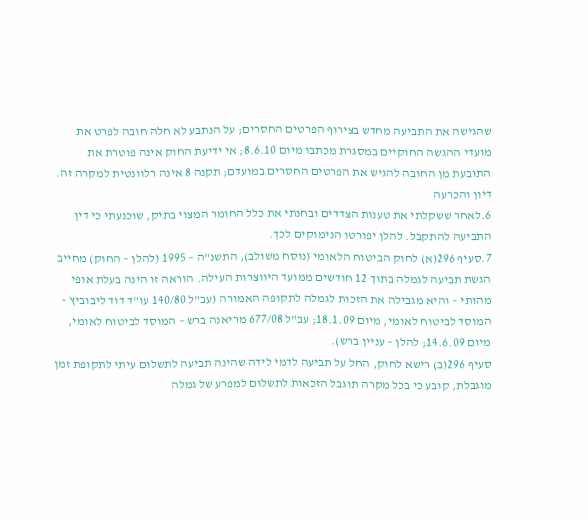שהגישה את התביעה מחדש בצירוף הפרטים החסרים; על הנתבע לא חלה חובה לפרט את מועדי ההגשה החוקיים במסגרת מכתבו מיום 8.6.10; אי ידיעת החוק אינה פוטרת את התובעת מן החובה להגיש את הפרטים החסרים במועדם; תקנה 8 אינה רלוונטית למקרה זה.
דיון והכרעה
6.לאחר ששקלתי את טענות הצדדים ובחנתי את כלל החומר המצוי בתיק, שוכנעתי כי דין התביעה להתקבל. להלן יפורטו הנימוקים לכך.
7.סעיף 296(א) לחוק הביטוח הלאומי (נוסח משולב), התשנ"ה – 1995 (להלן – החוק) מחייב הגשת תביעה לגמלה בתוך 12 חודשים ממועד היווצרות העילה. הוראה זו הינה בעלת אופי מהותי – והיא מגבילה את הזכות לגמלה לתקופה האמורה (עב"ל 140/80 עו"ד דוד ליבוביץ – המוסד לביטוח לאומי, מיום 18.1.09; עב"ל 677/08 מריאנה ברש – המוסד לביטוח לאומי, מיום 14.6.09; להלן – עניין ברש).
סעיף 296(ב) רישא לחוק, החל על תביעה לדמי לידה שהינה תביעה לתשלום עיתי לתקופת זמן מוגבלת, קובע כי בכל מקרה תוגבל הזכאות לתשלום למפרע של גמלה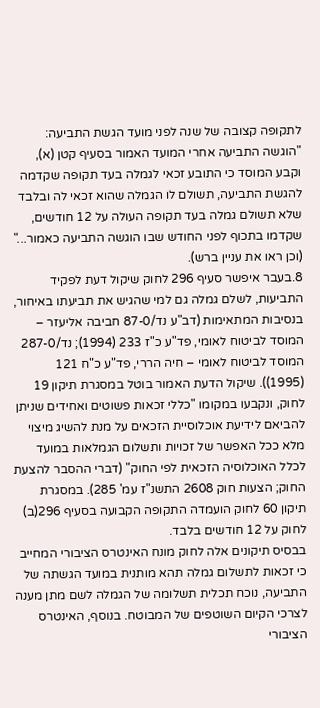לתקופה קצובה של שנה לפני מועד הגשת התביעה:
"הוגשה התביעה אחרי המועד האמור בסעיף קטן (א), וקבע המוסד כי התובע זכאי לגמלה בעד תקופה שקדמה להגשת התביעה, תשולם לו הגמלה שהוא זכאי לה ובלבד שלא תשולם גמלה בעד תקופה העולה על 12 חודשים, שקדמו בתכוף לפני החודש שבו הוגשה התביעה כאמור..." (וכן ראו את עניין ברש).
8.בעבר איפשר סעיף 296 לחוק שיקול דעת לפקיד התביעות, לשלם גמלה גם למי שהגיש את תביעתו באיחור, בנסיבות המתאימות (דב"ע נד/87-0 חביבה אליעזר – המוסד לביטוח לאומי, פד"ע כ"ז 233 (1994); נד/287-0 המוסד לביטוח לאומי – חיה הררי, פד"ע כ"ח 121 (1995)). שיקול הדעת האמור בוטל במסגרת תיקון 19 לחוק, ונקבעו במקומו "כללי זכאות פשוטים ואחידים שניתן להביאם לידיעת אוכלוסיית הזכאים על מנת להשיג מיצוי מלא ככל האפשר של זכויות ותשלום הגמלאות במועד לכלל האוכלוסיה הזכאית לפי החוק" (דברי ההסבר להצעת החוק; הצעות חוק 2608 התשנ"ז עמ' 285). במסגרת תיקון 60 לחוק הועמדה התקופה הקבועה בסעיף 296(ב) לחוק על 12 חודשים בלבד.
בבסיס תיקונים אלה לחוק מונח האינטרס הציבורי המחייב כי זכאות לתשלום גמלה תהא מותנית במועד הגשתה של התביעה, נוכח תכלית תשלומה של הגמלה לשם מתן מענה לצרכי הקיום השוטפים של המבוטח. בנוסף, האינטרס הציבורי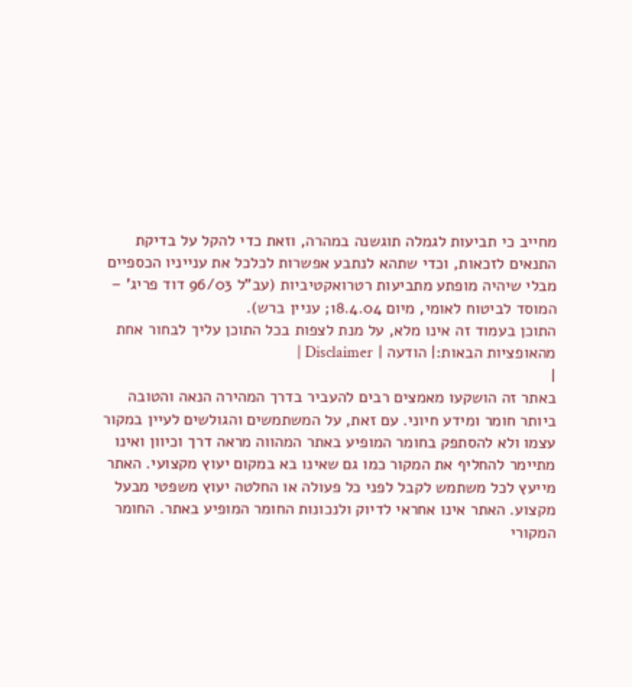מחייב כי תביעות לגמלה תוגשנה במהרה, וזאת כדי להקל על בדיקת התנאים לזכאות, וכדי שתהא לנתבע אפשרות לכלכל את ענייניו הכספיים מבלי שיהיה מופתע מתביעות רטרואקטיביות (עב"ל 96/03 דוד פריג' – המוסד לביטוח לאומי, מיום 18.4.04; עניין ברש).
התוכן בעמוד זה אינו מלא, על מנת לצפות בכל התוכן עליך לבחור אחת מהאופציות הבאות:| הודעה | Disclaimer |
|
באתר זה הושקעו מאמצים רבים להעביר בדרך המהירה הנאה והטובה ביותר חומר ומידע חיוני. עם זאת, על המשתמשים והגולשים לעיין במקור עצמו ולא להסתפק בחומר המופיע באתר המהווה מראה דרך וכיוון ואינו מתיימר להחליף את המקור כמו גם שאינו בא במקום יעוץ מקצועי. האתר מייעץ לכל משתמש לקבל לפני כל פעולה או החלטה יעוץ משפטי מבעל מקצוע. האתר אינו אחראי לדיוק ולנכונות החומר המופיע באתר. החומר המקורי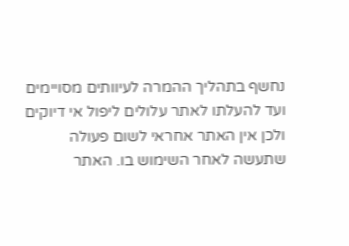נחשף בתהליך ההמרה לעיוותים מסויימים ועד להעלתו לאתר עלולים ליפול אי דיוקים ולכן אין האתר אחראי לשום פעולה שתעשה לאחר השימוש בו. האתר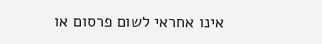אינו אחראי לשום פרסום או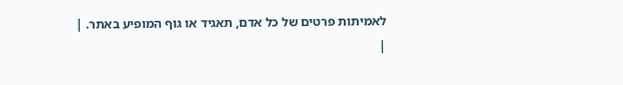לאמיתות פרטים של כל אדם, תאגיד או גוף המופיע באתר. |
|